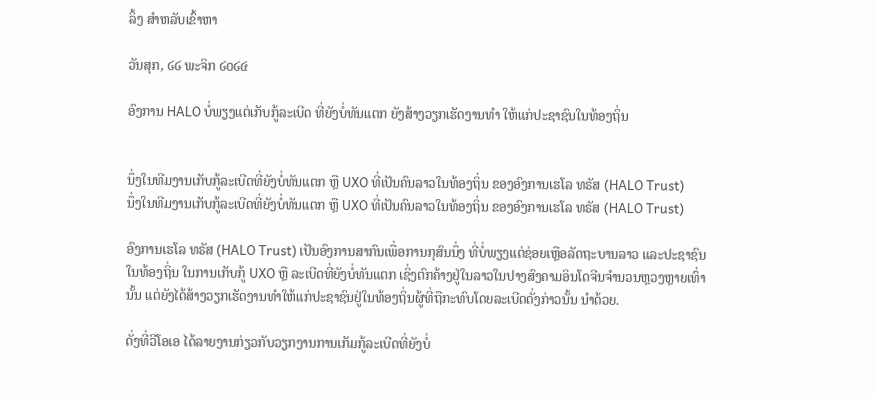ລິ້ງ ສຳຫລັບເຂົ້າຫາ

ວັນສຸກ, ໒໒ ພະຈິກ ໒໐໒໔

ອົງການ HALO ບໍ່ພຽງແຕ່ເກັບກູ້ລະເບີດ ທີ່ຍັງບໍ່ທັນແຕກ ຍັງສ້າງວຽກເຮັດງານທຳ ໃຫ້ແກ່ປະຊາຊົນໃນທ້ອງຖິ່ນ


ນຶ່ງໃນທີມງານເກັບກູ້ລະເບີດທີ່ຍັງບໍ່ທັນແຕກ ຫຼື UXO ທີ່ເປັນຄົນລາວໃນທ້ອງຖິ່ນ ຂອງອົງການເຮໂລ ທຣັສ (HALO Trust)
ນຶ່ງໃນທີມງານເກັບກູ້ລະເບີດທີ່ຍັງບໍ່ທັນແຕກ ຫຼື UXO ທີ່ເປັນຄົນລາວໃນທ້ອງຖິ່ນ ຂອງອົງການເຮໂລ ທຣັສ (HALO Trust)

ອົງການເຮໂລ ທຣັສ (HALO Trust) ເປັນອົງການສາກົນເພື່ອການກຸສົນນຶ່ງ ທີ່ບໍ່ພຽງແຕ່ຊ່ອຍເຫຼືອລັດຖະບານລາວ ແລະປະຊາຊົນໃນທ້ອງຖິ່ນ ໃນການເກັບກູ້ UXO ຫຼື ລະເບີດທີ່ຍັງບໍ່ທັນແຕກ ເຊິ່ງຕົກຄ້າງຢູ່ໃນລາວໃນປາງສົງຄາມອິນໂດຈີນຈຳນວນຫຼວງຫຼາຍເທົ່ານັ້ນ ແຕ່ຍັງໄດ້ສ້າງວຽກເຮັດງານທຳໃຫ້ແກ່ປະຊາຊົນຢູ່ໃນທ້ອງຖິ່ນຜູ້ທີ່ຖືກະທົບໂດຍລະເບີດດັ່ງກ່າວນັ້ນ ນຳດ້ວຍ.

ດັ່ງທີ່ວີໂອເອ ໄດ້ລາຍງານກ່ຽວກັບວຽກງານການເກັມກູ້ລະເບີດທີ່ຍັງບໍ່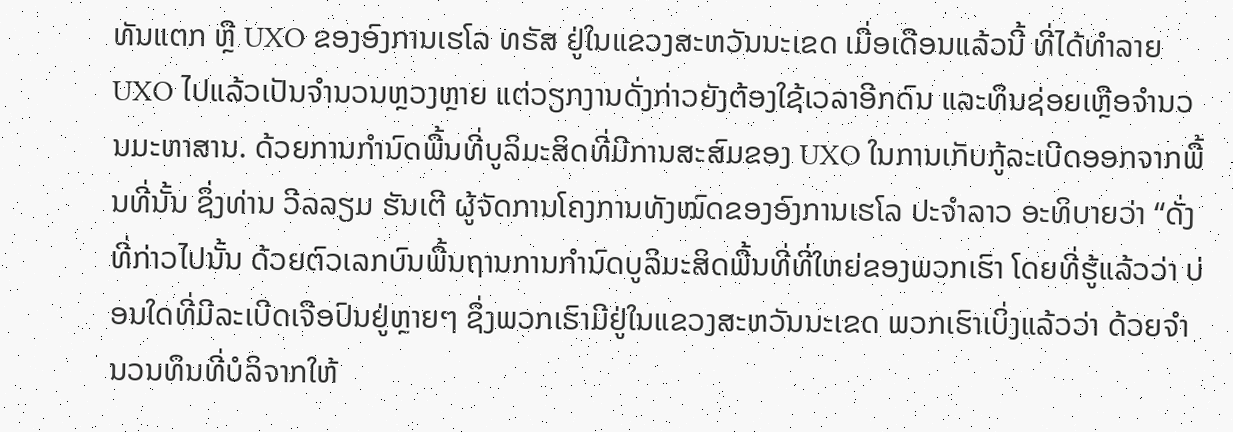ທັນແຕກ ຫຼື UXO ຂອງອົງການເຮໂລ ທຣັສ ຢູ່ໃນແຂວງສະຫວັນນະເຂດ ເມື່ອເດືອນແລ້ວນີ້ ທີ່ໄດ້ທຳລາຍ UXO ໄປແລ້ວເປັນຈຳນວນຫຼວງຫຼາຍ ແຕ່ວຽກງານດັ່ງກ່າວຍັງຕ້ອງໃຊ້ເວລາອີກດົນ ແລະທຶນຊ່ອຍເຫຼືອຈຳນວນມະຫາສານ. ດ້ວຍການກຳນົດພື້ນທີ່ບູລິມະສິດທີ່ມີການສະສົມຂອງ UXO ໃນການເກັບກູ້ລະເບີດອອກຈາກພື້ນທີ່ນັ້ນ ຊຶ່ງທ່ານ ວີລລຽມ ຮັນເຕີ ຜູ້ຈັດການໂຄງການທັງໝົດຂອງອົງການເຮໂລ ປະຈຳລາວ ອະທິບາຍວ່າ “ດັ່ງທີ່ກ່າວໄປນັ້ນ ດ້ວຍຕົວເລກບົນພື້ນຖານການກຳນົດບູລິມະສິດພື້ນທີ່ທີ່ໃຫຍ່ຂອງພວກເຮົາ ໂດຍທີ່ຮູ້ແລ້ວວ່າ ບ່ອນໃດທີ່ມີລະເບີດເຈືອປົນຢູ່ຫຼາຍໆ ຊຶ່ງພວກເຮົາມີຢູ່ໃນແຂວງສະຫວັນນະເຂດ ພວກເຮົາເບິ່ງແລ້ວວ່າ ດ້ວຍຈຳນວນທຶນທີ່ບໍລິຈາກໃຫ້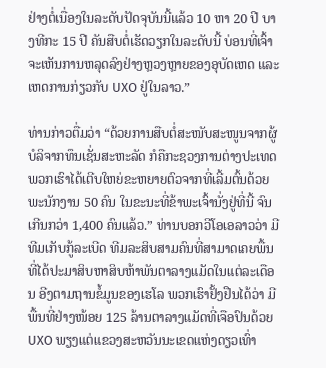ຢ່າງຕໍ່ເນື່ອງໃນລະດັບປັດຈຸບັນນີ້ແລ້ວ 10 ຫາ 20 ປີ ບາງທີກະ 15 ປີ ຄັນສືບຕໍ່ເຮັດວຽກໃນລະດັບນີ້ ບ່ອນທີ່ເຈົ້າຈະເຫັນການຫລຸດລົງຢ່າງຫຼວງຫຼາຍຂອງອຸບັດເຫດ ແລະເຫດການກ່ຽວກັບ UXO ຢູ່ໃນລາວ.”

ທ່ານກ່າວຕື່ມວ່າ “ດ້ວຍການສືບຕໍ່ສະໜັບສະໜູນຈາກຜູ້ບໍລິຈາກທຶນເຊັ່ນສະຫະລັດ ກໍຄືກະຊວງການຕ່າງປະເທດ ພວກເຮົາໄດ້ເຕີບໃຫຍ່ຂະຫຍາຍຕົວຈາກທີ່ເລີ້ມຕົ້ນດ້ວຍພະນັກງານ 50 ຄົນ ໃນຂະນະທີ່ຂ້າພະເຈົ້ານັ່ງຢູ່ທີ່ນີ້ ຈົນເກີນກວ່າ 1,400 ຄົນແລ້ວ.” ທ່ານບອກວີໂອເອລາວວ່າ ມີທີມເກັບກູ້ລະເບີດ ທີມລະສິບສາມຄົນທີ່ສາມາດເຄຍພື້ນທີ່ໄດ້ປະມາສິບຫາສິບຫ້າພັນຕາລາງແມັດໃນແຕ່ລະເດືອນ ອີງຕາມຖານຂໍ້ມູນຂອງເຮໂລ ພວກເຮົາຢັ້ງຢືນໄດ້ວ່າ ມີພື້ນທີ່ຢ່າງໜ້ອຍ 125 ລ້ານຕາລາງແມັດທີ່ເຈືອປົນດ້ວຍ UXO ພຽງແຕ່ແຂວງສະຫວັນນະເຂດແຫ່ງດຽວເທົ່າ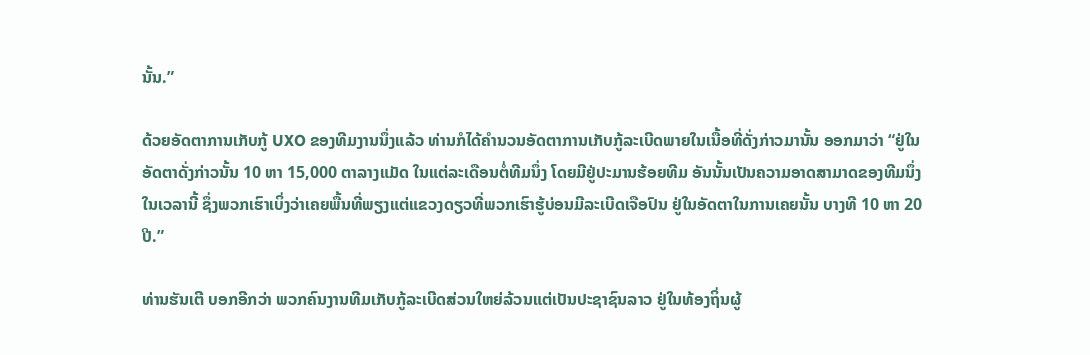ນັ້ນ.”

ດ້ວຍອັດຕາການເກັບກູ້ UXO ຂອງທີມງານນຶ່ງແລ້ວ ທ່ານກໍໄດ້ຄຳນວນອັດຕາການເກັບກູ້ລະເບີດພາຍໃນເນື້ອທີ່ດັ່ງກ່າວມານັ້ນ ອອກມາວ່າ “ຢູ່ໃນອັດຕາດັ່ງກ່າວນັ້ນ 10 ຫາ 15,000 ຕາລາງແມັດ ໃນແຕ່ລະເດືອນຕໍ່ທີມນຶ່ງ ໂດຍມີຢູ່ປະມານຮ້ອຍທີມ ອັນນັ້ນເປັນຄວາມອາດສາມາດຂອງທີມນຶ່ງໃນເວລານີ້ ຊຶ່ງພວກເຮົາເບິ່ງວ່າເຄຍພື້ນທີ່ພຽງແຕ່ແຂວງດຽວທີ່ພວກເຮົາຮູ້ບ່ອນມີລະເບີດເຈືອປົນ ຢູ່ໃນອັດຕາໃນການເຄຍນັ້ນ ບາງທີ 10 ຫາ 20 ປີ.”

ທ່ານຮັນເຕີ ບອກອີກວ່າ ພວກຄົນງານທີມເກັບກູ້ລະເບີດສ່ວນໃຫຍ່ລ້ວນແຕ່ເປັນປະຊາຊົນລາວ ຢູ່ໃນທ້ອງຖິ່ນຜູ້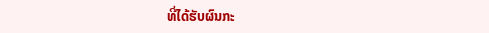ທີ່ໄດ້ຮັບຜົນກະ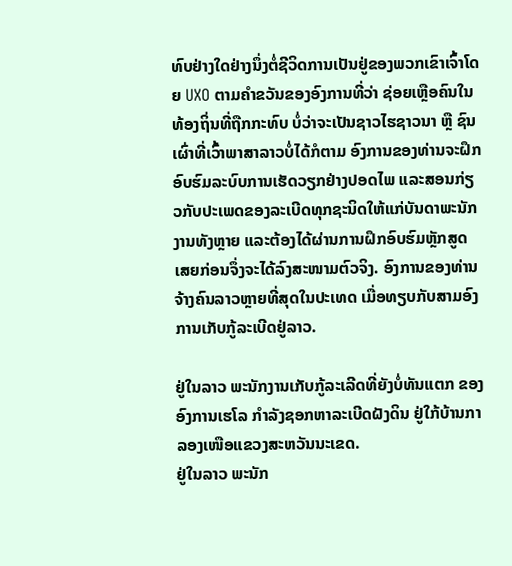ທົບຢ່າງໃດຢ່າງນຶ່ງຕໍ່ຊີວິດການເປັນຢູ່ຂອງພວກເຂົາເຈົ້າໂດຍ UXO ຕາມຄຳຂວັນຂອງອົງການທີ່ວ່າ ຊ່ອຍເຫຼືອຄົນໃນທ້ອງຖິ່ນທີ່ຖືກກະທົບ ບໍ່ວ່າຈະເປັນຊາວໄຮຊາວນາ ຫຼື ຊົນເຜົ່າທີ່ເວົ້າພາສາລາວບໍ່ໄດ້ກໍຕາມ ອົງການຂອງທ່ານຈະຝຶກອົບຮົມລະບົບການເຮັດວຽກຢ່າງປອດໄພ ແລະສອນກ່ຽວກັບປະເພດຂອງລະເບີດທຸກຊະນິດໃຫ້ແກ່ບັນດາພະນັກງານທັງຫຼາຍ ແລະຕ້ອງໄດ້ຜ່ານການຝຶກອົບຮົມຫຼັກສູດເສຍກ່ອນຈຶ່ງຈະໄດ້ລົງສະໜາມຕົວຈິງ. ອົງການຂອງທ່ານຈ້າງຄົນລາວຫຼາຍທີ່ສຸດໃນປະເທດ ເມື່ອທຽບກັບສາມອົງການເກັບກູ້ລະເບີດຢູ່ລາວ.

ຢູ່ໃນລາວ ພະນັກງານເກັບກູ້ລະເລີດທີ່ຍັງບໍ່ທັນແຕກ ຂອງອົງການເຮໂລ ກຳລັງຊອກຫາລະເບີດຝັງດິນ ຢູ່ໃກ້ບ້ານກາລອງເໜືອແຂວງສະຫວັນນະເຂດ.
ຢູ່ໃນລາວ ພະນັກ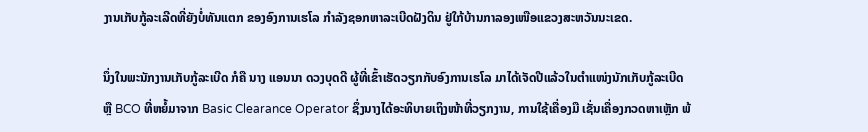ງານເກັບກູ້ລະເລີດທີ່ຍັງບໍ່ທັນແຕກ ຂອງອົງການເຮໂລ ກຳລັງຊອກຫາລະເບີດຝັງດິນ ຢູ່ໃກ້ບ້ານກາລອງເໜືອແຂວງສະຫວັນນະເຂດ.

ນຶ່ງໃນພະນັກງານເກັບກູ້ລະເບີດ ກໍຄື ນາງ ແອນນາ ດວງບຸດດີ ຜູ້ທີ່ເຂົ້າເຮັດວຽກກັບອົງການເຮໂລ ມາໄດ້ເຈັດປີແລ້ວໃນຕຳແໜ່ງນັກເກັບກູ້ລະເບີດ ຫຼື BCO ທີ່ຫຍໍ້ມາຈາກ Basic Clearance Operator ຊຶ່ງນາງໄດ້ອະທິບາຍເຖິງໜ້າທີ່ວຽກງານ, ການໃຊ້ເຄື່ອງມື ເຊັ່ນເຄື່ອງກວດຫາເຫຼັກ ພ້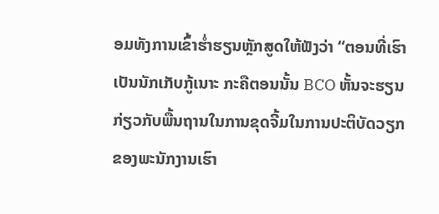ອມທັງການເຂົ້າຮ່ຳຮຽນຫຼັກສູດໃຫ້ຟັງວ່າ “ຕອນທີ່ເຮົາເປັນນັກເກັບກູ້ເນາະ ກະຄືຕອນນັ້ນ BCO ຫັ້ນຈະຮຽນກ່ຽວກັບພື້ນຖານໃນການຂຸດຈີ້ມໃນການປະຕິບັດວຽກຂອງພະນັກງານເຮົາ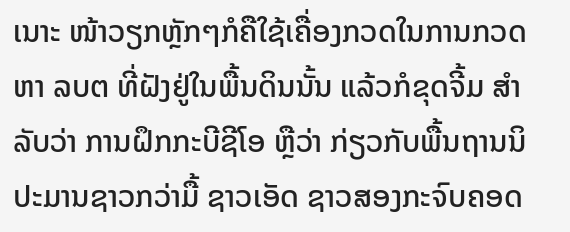ເນາະ ໜ້າວຽກຫຼັກໆກໍຄືໃຊ້ເຄື່ອງກວດໃນການກວດຫາ ລບຕ ທີ່ຝັງຢູ່ໃນພື້ນດິນນັ້ນ ແລ້ວກໍຂຸດຈີ້ມ ສຳລັບວ່າ ການຝຶກກະບີຊີໂອ ຫຼືວ່າ ກ່ຽວກັບພື້ນຖານນິ ປະມານຊາວກວ່າມື້ ຊາວເອັດ ຊາວສອງກະຈົບຄອດ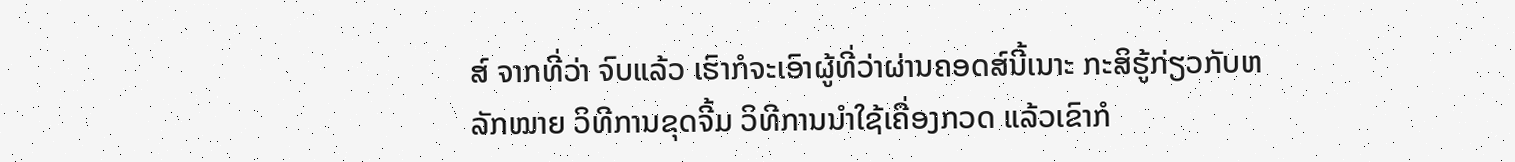ສ໌ ຈາກທີ່ວ່າ ຈົບແລ້ວ ເຮົາກໍຈະເອົາຜູ້ທີ່ວ່າຜ່ານຄອດສ໌ນີ້ເນາະ ກະສິຮູ້ກ່ຽວກັບຫລັກໝາຍ ວິທີການຂຸດຈີ້ມ ວິທີການນຳໃຊ້ເຄື່ອງກວດ ແລ້ວເຂົາກໍ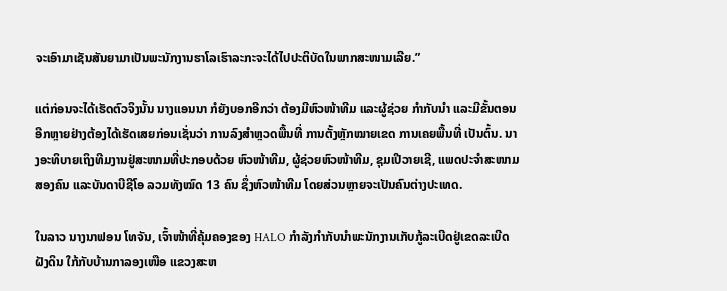ຈະເອົາມາເຊັນສັນຍາມາເປັນພະນັກງານຮາໂລເຮົາລະກະຈະໄດ້ໄປປະຕິບັດໃນພາກສະໜາມເລີຍ.”

ແຕ່ກ່ອນຈະໄດ້ເຮັດຕົວຈິງນັ້ນ ນາງແອນນາ ກໍຍັງບອກອີກວ່າ ຕ້ອງມີຫົວໜ້າທີມ ແລະຜູ້ຊ່ວຍ ກຳກັບນຳ ແລະມີຂັ້ນຕອນອີກຫຼາຍຢ່າງຕ້ອງໄດ້ເຮັດເສຍກ່ອນເຊັ່ນວ່າ ການລົງສຳຫຼວດພື້ນທີ່ ການຕັ້ງຫຼັກໝາຍເຂດ ການເຄຍພື້ນທີ່ ເປັນຕົ້ນ. ນາງອະທິບາຍເຖິງທີມງານຢູ່ສະໜາມທີ່ປະກອບດ້ວຍ ຫົວໜ້າທີມ, ຜູ້ຊ່ວຍຫົວໜ້າທີມ, ຊຸມເປີວາຍເຊີ, ແພດປະຈຳສະໜາມສອງຄົນ ແລະບັນດາບີຊີໂອ ລວມທັງໝົດ 13 ຄົນ ຊຶ່ງຫົວໜ້າທີມ ໂດຍສ່ວນຫຼາຍຈະເປັນຄົນຕ່າງປະເທດ.

ໃນລາວ ນາງນາຟອນ ໂທຈັນ, ເຈົ້າໜ້າທີ່ຄຸ້ມຄອງຂອງ HALO ກຳລັງກຳກັບນຳພະນັກງານເກັບກູ້ລະເບີດຢູ່ເຂດລະເບີດຝັງດິນ ໃກ້ກັບບ້ານກາລອງເໜືອ ແຂວງສະຫ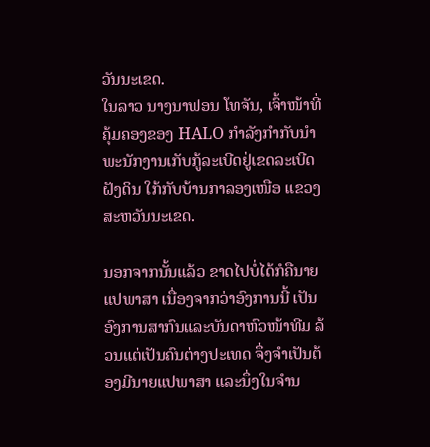ວັນນະເຂດ.
ໃນລາວ ນາງນາຟອນ ໂທຈັນ, ເຈົ້າໜ້າທີ່ຄຸ້ມຄອງຂອງ HALO ກຳລັງກຳກັບນຳພະນັກງານເກັບກູ້ລະເບີດຢູ່ເຂດລະເບີດຝັງດິນ ໃກ້ກັບບ້ານກາລອງເໜືອ ແຂວງສະຫວັນນະເຂດ.

ນອກຈາກນັ້ນແລ້ວ ຂາດໄປບໍ່ໄດ້ກໍຄືນາຍແປພາສາ ເນື່ອງຈາກວ່າອົງການນີ້ ເປັນອົງການສາກົນແລະບັນດາຫົວໜ້າທີມ ລ້ວນແຕ່ເປັນຄົນຕ່າງປະເທດ ຈຶ່ງຈຳເປັນຕ້ອງມີນາຍແປພາສາ ແລະນຶ່ງໃນຈຳນ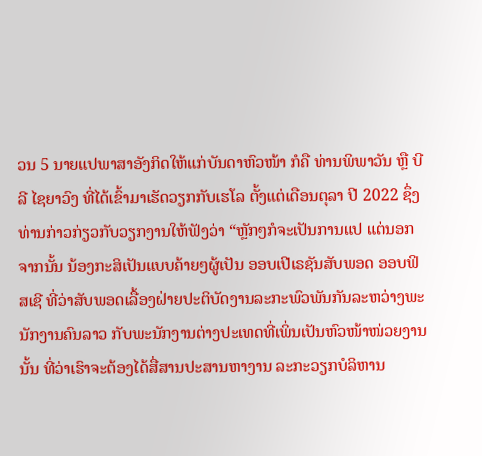ວນ 5 ນາຍແປພາສາອັງກິດໃຫ້ແກ່ບັນດາຫົວໜ້າ ກໍຄື ທ່ານພິພາວັນ ຫຼື ບີລີ ໄຊຍາວົງ ທີ່ໄດ້ເຂົ້າມາເຮັດວຽກກັບເຮໂລ ຕັ້ງແຕ່ເດືອນຕຸລາ ປີ 2022 ຊຶ່ງທ່ານກ່າວກ່ຽວກັບວຽກງານໃຫ້ຟັງວ່າ “ຫຼັກໆກໍຈະເປັນການແປ ແຕ່ນອກຈາກນັ້ນ ນ້ອງກະສິເປັນແບບຄ້າຍໆຜູ້ເປັນ ອອບເປີເຣຊັນສັບພອດ ອອບຟິສເຊີ ທີ່ວ່າສັບພອດເລື້ອງຝ່າຍປະຕິບັດງານລະກະພົວພັນກັນລະຫວ່າງພະນັກງານຄົນລາວ ກັບພະນັກງານຕ່າງປະເທດທີ່ເພິ່ນເປັນຫົວໜ້າໜ່ວຍງານນັ້ນ ທີ່ວ່າເຮົາຈະຕ້ອງໄດ້ສື່ສານປະສານຫາງານ ລະກະວຽກບໍລິຫານ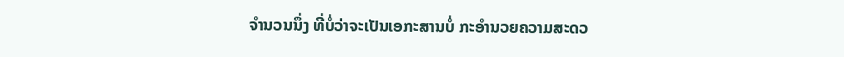ຈຳນວນນຶ່ງ ທີ່ບໍ່ວ່າຈະເປັນເອກະສານບໍ່ ກະອຳນວຍຄວາມສະດວ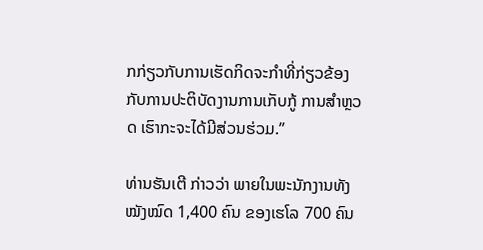ກກ່ຽວກັບການເຮັດກິດຈະກຳທີ່ກ່ຽວຂ້ອງກັບການປະຕິບັດງານການເກັບກູ້ ການສຳຫຼວດ ເຮົາກະຈະໄດ້ມີສ່ວນຮ່ວມ.”

ທ່ານຮັນເຕີ ກ່າວວ່າ ພາຍໃນພະນັກງານທັງໝັງໝົດ 1,400 ຄົນ ຂອງເຮໂລ 700 ຄົນ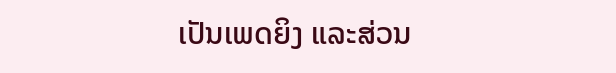ເປັນເພດຍິງ ແລະສ່ວນ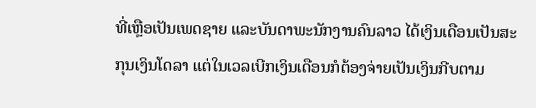ທີ່ເຫຼືອເປັນເພດຊາຍ ແລະບັນດາພະນັກງານຄົນລາວ ໄດ້ເງິນເດືອນເປັນສະກຸນເງິນໂດລາ ແຕ່ໃນເວລເບີກເງິນເດືອນກໍຕ້ອງຈ່າຍເປັນເງິນກີບຕາມ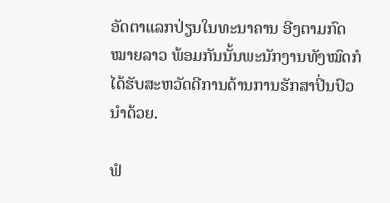ອັດຕາແລກປ່ຽນໃນທະນາຄານ ອີງຕາມກົດໝາຍລາວ ພ້ອມກັນນັ້ນພະນັກງານທັງໝົດກໍໄດ້ຮັບສະຫວັດດີການດ້ານການຮັກສາປິ່ນປົວນຳດ້ວຍ.

ຟໍ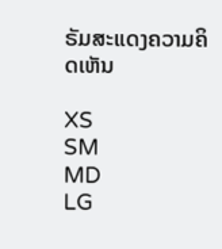ຣັມສະແດງຄວາມຄິດເຫັນ

XS
SM
MD
LG